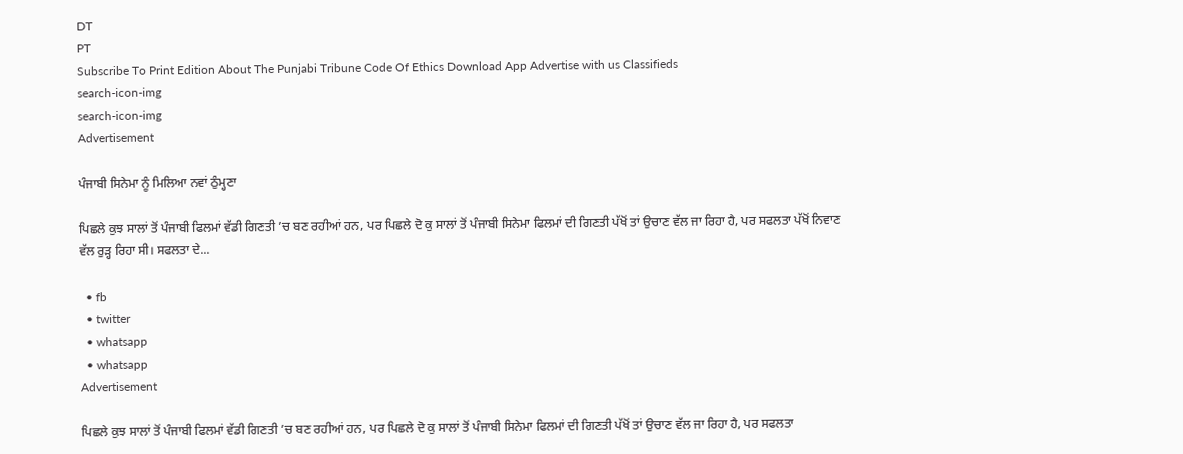DT
PT
Subscribe To Print Edition About The Punjabi Tribune Code Of Ethics Download App Advertise with us Classifieds
search-icon-img
search-icon-img
Advertisement

ਪੰਜਾਬੀ ਸਿਨੇਮਾ ਨੂੰ ਮਿਲਿਆ ਨਵਾਂ ਠੁੰਮ੍ਹਣਾ

ਪਿਛਲੇ ਕੁਝ ਸਾਲਾਂ ਤੋਂ ਪੰਜਾਬੀ ਫਿਲਮਾਂ ਵੱਡੀ ਗਿਣਤੀ ’ਚ ਬਣ ਰਹੀਆਂ ਹਨ, ਪਰ ਪਿਛਲੇ ਦੋ ਕੁ ਸਾਲਾਂ ਤੋਂ ਪੰਜਾਬੀ ਸਿਨੇਮਾ ਫਿਲਮਾਂ ਦੀ ਗਿਣਤੀ ਪੱਖੋਂ ਤਾਂ ਉਚਾਣ ਵੱਲ ਜਾ ਰਿਹਾ ਹੈ, ਪਰ ਸਫਲਤਾ ਪੱਖੋਂ ਨਿਵਾਣ ਵੱਲ ਰੁੜ੍ਹ ਰਿਹਾ ਸੀ। ਸਫਲਤਾ ਦੇ...

  • fb
  • twitter
  • whatsapp
  • whatsapp
Advertisement

ਪਿਛਲੇ ਕੁਝ ਸਾਲਾਂ ਤੋਂ ਪੰਜਾਬੀ ਫਿਲਮਾਂ ਵੱਡੀ ਗਿਣਤੀ ’ਚ ਬਣ ਰਹੀਆਂ ਹਨ, ਪਰ ਪਿਛਲੇ ਦੋ ਕੁ ਸਾਲਾਂ ਤੋਂ ਪੰਜਾਬੀ ਸਿਨੇਮਾ ਫਿਲਮਾਂ ਦੀ ਗਿਣਤੀ ਪੱਖੋਂ ਤਾਂ ਉਚਾਣ ਵੱਲ ਜਾ ਰਿਹਾ ਹੈ, ਪਰ ਸਫਲਤਾ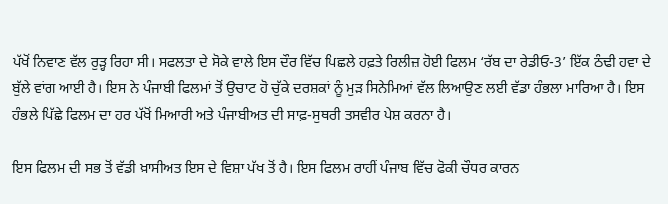ਪੱਖੋਂ ਨਿਵਾਣ ਵੱਲ ਰੁੜ੍ਹ ਰਿਹਾ ਸੀ। ਸਫਲਤਾ ਦੇ ਸੋਕੇ ਵਾਲੇ ਇਸ ਦੌਰ ਵਿੱਚ ਪਿਛਲੇ ਹਫ਼ਤੇ ਰਿਲੀਜ਼ ਹੋਈ ਫਿਲਮ ‘ਰੱਬ ਦਾ ਰੇਡੀਓ-3’ ਇੱਕ ਠੰਢੀ ਹਵਾ ਦੇ ਬੁੱਲੇ ਵਾਂਗ ਆਈ ਹੈ। ਇਸ ਨੇ ਪੰਜਾਬੀ ਫਿਲਮਾਂ ਤੋਂ ਉਚਾਟ ਹੋ ਚੁੱਕੇ ਦਰਸ਼ਕਾਂ ਨੂੰ ਮੁੜ ਸਿਨੇਮਿਆਂ ਵੱਲ ਲਿਆਉਣ ਲਈ ਵੱਡਾ ਹੰਭਲਾ ਮਾਰਿਆ ਹੈ। ਇਸ ਹੰਭਲੇ ਪਿੱਛੇ ਫਿਲਮ ਦਾ ਹਰ ਪੱਖੋਂ ਮਿਆਰੀ ਅਤੇ ਪੰਜਾਬੀਅਤ ਦੀ ਸਾਫ਼-ਸੁਥਰੀ ਤਸਵੀਰ ਪੇਸ਼ ਕਰਨਾ ਹੈ।

ਇਸ ਫਿਲਮ ਦੀ ਸਭ ਤੋਂ ਵੱਡੀ ਖ਼ਾਸੀਅਤ ਇਸ ਦੇ ਵਿਸ਼ਾ ਪੱਖ ਤੋਂ ਹੈ। ਇਸ ਫਿਲਮ ਰਾਹੀਂ ਪੰਜਾਬ ਵਿੱਚ ਫੋਕੀ ਚੌਧਰ ਕਾਰਨ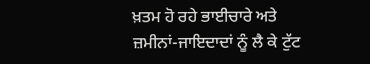ਖ਼ਤਮ ਹੋ ਰਹੇ ਭਾਈਚਾਰੇ ਅਤੇ ਜ਼ਮੀਨਾਂ-ਜਾਇਦਾਦਾਂ ਨੂੰ ਲੈ ਕੇ ਟੁੱਟ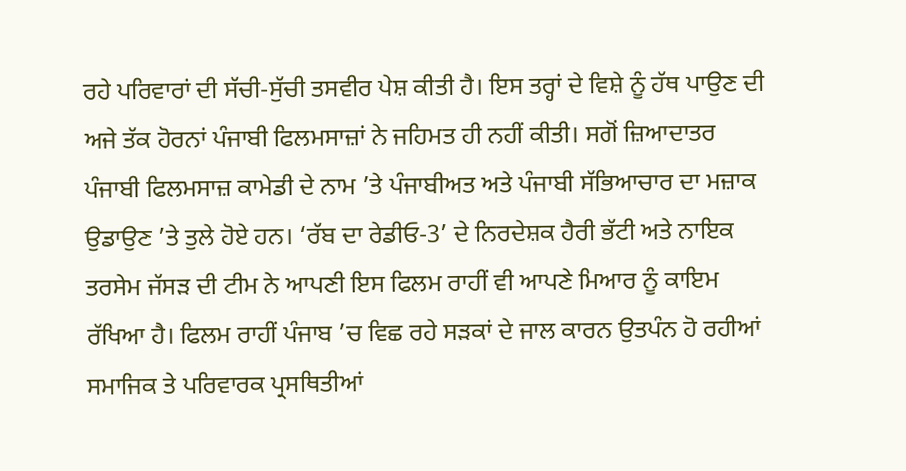ਰਹੇ ਪਰਿਵਾਰਾਂ ਦੀ ਸੱਚੀ-ਸੁੱਚੀ ਤਸਵੀਰ ਪੇਸ਼ ਕੀਤੀ ਹੈ। ਇਸ ਤਰ੍ਹਾਂ ਦੇ ਵਿਸ਼ੇ ਨੂੰ ਹੱਥ ਪਾਉਣ ਦੀ ਅਜੇ ਤੱਕ ਹੋਰਨਾਂ ਪੰਜਾਬੀ ਫਿਲਮਸਾਜ਼ਾਂ ਨੇ ਜਹਿਮਤ ਹੀ ਨਹੀਂ ਕੀਤੀ। ਸਗੋਂ ਜ਼ਿਆਦਾਤਰ ਪੰਜਾਬੀ ਫਿਲਮਸਾਜ਼ ਕਾਮੇਡੀ ਦੇ ਨਾਮ ’ਤੇ ਪੰਜਾਬੀਅਤ ਅਤੇ ਪੰਜਾਬੀ ਸੱਭਿਆਚਾਰ ਦਾ ਮਜ਼ਾਕ ਉਡਾਉਣ ’ਤੇ ਤੁਲੇ ਹੋਏ ਹਨ। ‘ਰੱਬ ਦਾ ਰੇਡੀਓ-3’ ਦੇ ਨਿਰਦੇਸ਼ਕ ਹੈਰੀ ਭੱਟੀ ਅਤੇ ਨਾਇਕ ਤਰਸੇਮ ਜੱਸੜ ਦੀ ਟੀਮ ਨੇ ਆਪਣੀ ਇਸ ਫਿਲਮ ਰਾਹੀਂ ਵੀ ਆਪਣੇ ਮਿਆਰ ਨੂੰ ਕਾਇਮ ਰੱਖਿਆ ਹੈ। ਫਿਲਮ ਰਾਹੀਂ ਪੰਜਾਬ ’ਚ ਵਿਛ ਰਹੇ ਸੜਕਾਂ ਦੇ ਜਾਲ ਕਾਰਨ ਉਤਪੰਨ ਹੋ ਰਹੀਆਂ ਸਮਾਜਿਕ ਤੇ ਪਰਿਵਾਰਕ ਪ੍ਰਸਥਿਤੀਆਂ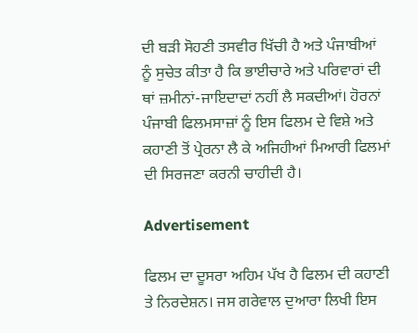ਦੀ ਬੜੀ ਸੋਹਣੀ ਤਸਵੀਰ ਖਿੱਚੀ ਹੈ ਅਤੇ ਪੰਜਾਬੀਆਂ ਨੂੰ ਸੁਚੇਤ ਕੀਤਾ ਹੈ ਕਿ ਭਾਈਚਾਰੇ ਅਤੇ ਪਰਿਵਾਰਾਂ ਦੀ ਥਾਂ ਜ਼ਮੀਨਾਂ-ਜਾਇਦਾਦਾਂ ਨਹੀਂ ਲੈ ਸਕਦੀਆਂ। ਹੋਰਨਾਂ ਪੰਜਾਬੀ ਫਿਲਮਸਾਜ਼ਾਂ ਨੂੰ ਇਸ ਫਿਲਮ ਦੇ ਵਿਸ਼ੇ ਅਤੇ ਕਹਾਣੀ ਤੋਂ ਪ੍ਰੇਰਨਾ ਲੈ ਕੇ ਅਜਿਹੀਆਂ ਮਿਆਰੀ ਫਿਲਮਾਂ ਦੀ ਸਿਰਜਣਾ ਕਰਨੀ ਚਾਹੀਦੀ ਹੈ।

Advertisement

ਫਿਲਮ ਦਾ ਦੂਸਰਾ ਅਹਿਮ ਪੱਖ ਹੈ ਫਿਲਮ ਦੀ ਕਹਾਣੀ ਤੇ ਨਿਰਦੇਸ਼ਨ। ਜਸ ਗਰੇਵਾਲ ਦੁਆਰਾ ਲਿਖੀ ਇਸ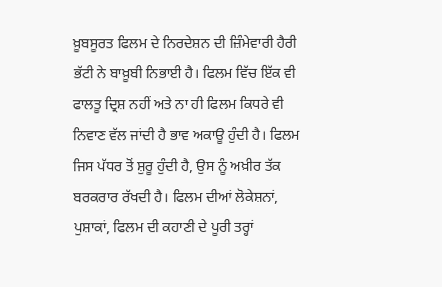ਖ਼ੂਬਸੂਰਤ ਫਿਲਮ ਦੇ ਨਿਰਦੇਸ਼ਨ ਦੀ ਜ਼ਿੰਮੇਵਾਰੀ ਹੈਰੀ ਭੱਟੀ ਨੇ ਬਾਖ਼ੂਬੀ ਨਿਭਾਈ ਹੈ। ਫਿਲਮ ਵਿੱਚ ਇੱਕ ਵੀ ਫਾਲਤੂ ਦ੍ਰਿਸ਼ ਨਹੀਂ ਅਤੇ ਨਾ ਹੀ ਫਿਲਮ ਕਿਧਰੇ ਵੀ ਨਿਵਾਣ ਵੱਲ ਜਾਂਦੀ ਹੈ ਭਾਵ ਅਕਾਊ ਹੁੰਦੀ ਹੈ। ਫਿਲਮ ਜਿਸ ਪੱਧਰ ਤੋਂ ਸ਼ੁਰੂ ਹੁੰਦੀ ਹੈ, ਉਸ ਨੂੰ ਅਖ਼ੀਰ ਤੱਕ ਬਰਕਰਾਰ ਰੱਖਦੀ ਹੈ। ਫਿਲਮ ਦੀਆਂ ਲੋਕੇਸ਼ਨਾਂ, ਪੁਸ਼ਾਕਾਂ, ਫਿਲਮ ਦੀ ਕਹਾਣੀ ਦੇ ਪੂਰੀ ਤਰ੍ਹਾਂ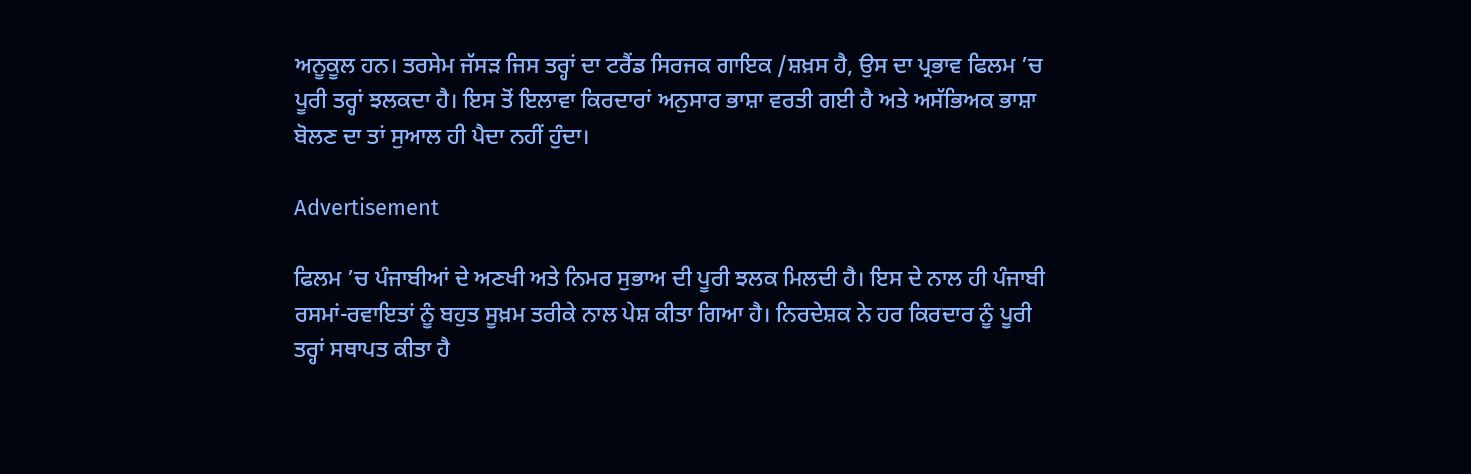ਅਨੂਕੂਲ ਹਨ। ਤਰਸੇਮ ਜੱਸੜ ਜਿਸ ਤਰ੍ਹਾਂ ਦਾ ਟਰੈਂਡ ਸਿਰਜਕ ਗਾਇਕ /ਸ਼ਖ਼ਸ ਹੈ, ਉਸ ਦਾ ਪ੍ਰਭਾਵ ਫਿਲਮ ’ਚ ਪੂਰੀ ਤਰ੍ਹਾਂ ਝਲਕਦਾ ਹੈ। ਇਸ ਤੋਂ ਇਲਾਵਾ ਕਿਰਦਾਰਾਂ ਅਨੁਸਾਰ ਭਾਸ਼ਾ ਵਰਤੀ ਗਈ ਹੈ ਅਤੇ ਅਸੱਭਿਅਕ ਭਾਸ਼ਾ ਬੋਲਣ ਦਾ ਤਾਂ ਸੁਆਲ ਹੀ ਪੈਦਾ ਨਹੀਂ ਹੁੰਦਾ।

Advertisement

ਫਿਲਮ ’ਚ ਪੰਜਾਬੀਆਂ ਦੇ ਅਣਖੀ ਅਤੇ ਨਿਮਰ ਸੁਭਾਅ ਦੀ ਪੂਰੀ ਝਲਕ ਮਿਲਦੀ ਹੈ। ਇਸ ਦੇ ਨਾਲ ਹੀ ਪੰਜਾਬੀ ਰਸਮਾਂ-ਰਵਾਇਤਾਂ ਨੂੰ ਬਹੁਤ ਸੂਖ਼ਮ ਤਰੀਕੇ ਨਾਲ ਪੇਸ਼ ਕੀਤਾ ਗਿਆ ਹੈ। ਨਿਰਦੇਸ਼ਕ ਨੇ ਹਰ ਕਿਰਦਾਰ ਨੂੰ ਪੂਰੀ ਤਰ੍ਹਾਂ ਸਥਾਪਤ ਕੀਤਾ ਹੈ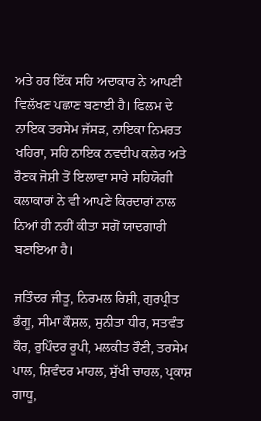ਅਤੇ ਹਰ ਇੱਕ ਸਹਿ ਅਦਾਕਾਰ ਨੇ ਆਪਣੀ ਵਿਲੱਖਣ ਪਛਾਣ ਬਣਾਈ ਹੈ। ਫਿਲਮ ਦੇ ਨਾਇਕ ਤਰਸੇਮ ਜੱਸੜ, ਨਾਇਕਾ ਨਿਮਰਤ ਖਹਿਰਾ, ਸਹਿ ਨਾਇਕ ਨਵਦੀਪ ਕਲੇਰ ਅਤੇ ਰੌਣਕ ਜੋਸ਼ੀ ਤੋਂ ਇਲਾਵਾ ਸਾਰੇ ਸਹਿਯੋਗੀ ਕਲਾਕਾਰਾਂ ਨੇ ਵੀ ਆਪਣੇ ਕਿਰਦਾਰਾਂ ਨਾਲ ਨਿਆਂ ਹੀ ਨਹੀਂ ਕੀਤਾ ਸਗੋਂ ਯਾਦਗਾਰੀ ਬਣਾਇਆ ਹੈ।

ਜਤਿੰਦਰ ਜੀਤੂ, ਨਿਰਮਲ ਰਿਸ਼ੀ, ਗੁਰਪ੍ਰੀਤ ਭੰਗੂ, ਸੀਮਾ ਕੌਸ਼ਲ, ਸੁਨੀਤਾ ਧੀਰ, ਸਤਵੰਤ ਕੌਰ, ਰੁਪਿੰਦਰ ਰੂਪੀ, ਮਲਕੀਤ ਰੌਣੀ, ਤਰਸੇਮ ਪਾਲ, ਸ਼ਿਵੰਦਰ ਮਾਹਲ, ਸੁੱਖੀ ਚਾਹਲ, ਪ੍ਰਕਾਸ਼ ਗਾਧੂ,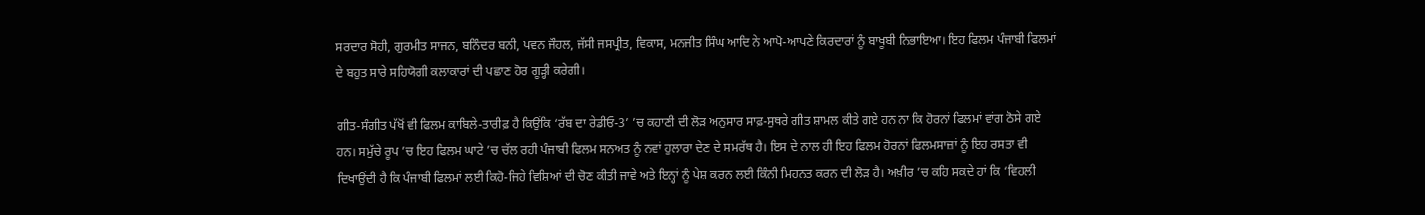ਸਰਦਾਰ ਸੋਹੀ, ਗੁਰਮੀਤ ਸਾਜਨ, ਬਨਿੰਦਰ ਬਨੀ, ਪਵਨ ਜੌਹਲ, ਜੱਸੀ ਜਸਪ੍ਰੀਤ, ਵਿਕਾਸ, ਮਨਜੀਤ ਸਿੰਘ ਆਦਿ ਨੇ ਆਪੋ-ਆਪਣੇ ਕਿਰਦਾਰਾਂ ਨੂੰ ਬਾਖੂਬੀ ਨਿਭਾਇਆ। ਇਹ ਫਿਲਮ ਪੰਜਾਬੀ ਫਿਲਮਾਂ ਦੇ ਬਹੁਤ ਸਾਰੇ ਸਹਿਯੋਗੀ ਕਲਾਕਾਰਾਂ ਦੀ ਪਛਾਣ ਹੋਰ ਗੂੜ੍ਹੀ ਕਰੇਗੀ।

ਗੀਤ-ਸੰਗੀਤ ਪੱਖੋਂ ਵੀ ਫਿਲਮ ਕਾਬਿਲੇ-ਤਾਰੀਫ਼ ਹੈ ਕਿਉਂਕਿ ‘ਰੱਬ ਦਾ ਰੇਡੀਓ-3’ ’ਚ ਕਹਾਣੀ ਦੀ ਲੋੜ ਅਨੁਸਾਰ ਸਾਫ਼-ਸੁਥਰੇ ਗੀਤ ਸ਼ਾਮਲ ਕੀਤੇ ਗਏ ਹਨ ਨਾ ਕਿ ਹੋਰਨਾਂ ਫਿਲਮਾਂ ਵਾਂਗ ਠੋਸੇ ਗਏ ਹਨ। ਸਮੁੱਚੇ ਰੂਪ ’ਚ ਇਹ ਫਿਲਮ ਘਾਟੇ ’ਚ ਚੱਲ ਰਹੀ ਪੰਜਾਬੀ ਫਿਲਮ ਸਨਅਤ ਨੂੰ ਨਵਾਂ ਹੁਲਾਰਾ ਦੇਣ ਦੇ ਸਮਰੱਥ ਹੈ। ਇਸ ਦੇ ਨਾਲ ਹੀ ਇਹ ਫਿਲਮ ਹੋਰਨਾਂ ਫਿਲਮਸਾਜ਼ਾਂ ਨੂੰ ਇਹ ਰਸਤਾ ਵੀ ਦਿਖਾਉਂਦੀ ਹੈ ਕਿ ਪੰਜਾਬੀ ਫਿਲਮਾਂ ਲਈ ਕਿਹੋ-ਜਿਹੇ ਵਿਸ਼ਿਆਂ ਦੀ ਚੋਣ ਕੀਤੀ ਜਾਵੇ ਅਤੇ ਇਨ੍ਹਾਂ ਨੂੰ ਪੇਸ਼ ਕਰਨ ਲਈ ਕਿੰਨੀ ਮਿਹਨਤ ਕਰਨ ਦੀ ਲੋੜ ਹੈ। ਅਖ਼ੀਰ ’ਚ ਕਹਿ ਸਕਦੇ ਹਾਂ ਕਿ ‘ਵਿਹਲੀ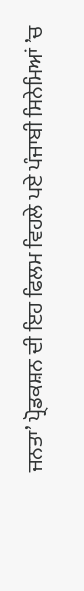ਜਨਤਾ’ ਪ੍ਰੋਡਕਸ਼ਨ ਦੀ ਇਹ ਫਿਲਮ ਵਿਹਲੇ ਪਏ ਪੰਜਾਬੀ ਸਿਨੇਮਿਆਂ ’ਚ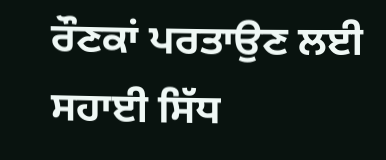ਰੌਣਕਾਂ ਪਰਤਾਉਣ ਲਈ ਸਹਾਈ ਸਿੱਧ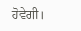ਹੋਵੇਗੀ।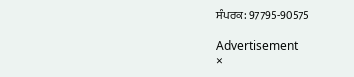ਸੰਪਰਕ: 97795-90575

Advertisement
×